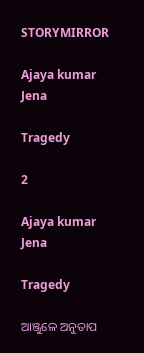STORYMIRROR

Ajaya kumar Jena

Tragedy

2

Ajaya kumar Jena

Tragedy

ଆଞ୍ଜୁଳେ ଅନୁତାପ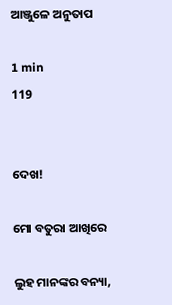ଆଞ୍ଜୁଳେ ଅନୁତାପ

1 min
119


ଦେଖ!

ମୋ ବତୁରା ଆଖିରେ

ଲୁହ ମାନଙ୍କର ବନ୍ୟା,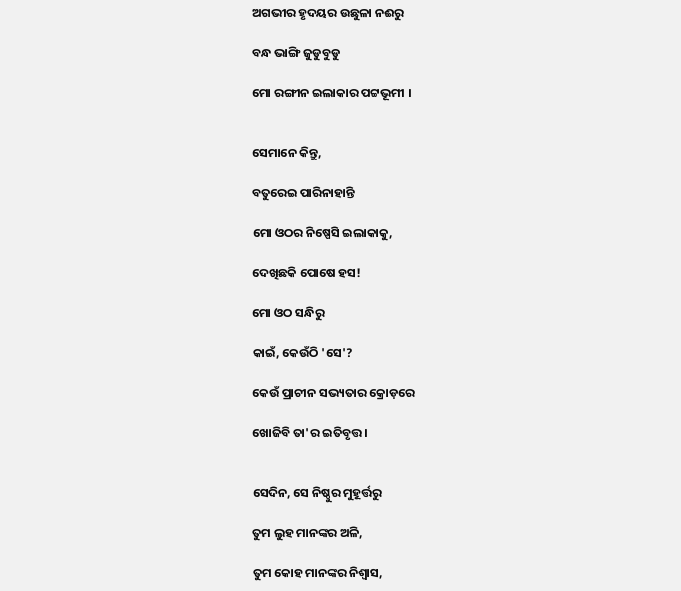ଅଗଭୀର ହୃଦୟର ଉଛୁଳା ନଈରୁ

ବନ୍ଧ ଭାଙ୍ଗି ଜୁଡୁବୁଡୁ

ମୋ ରଙ୍ଗୀନ ଇଲାକାର ପଟ୍ଟଭୂମୀ ।


ସେମାନେ କିନ୍ତୁ,

ବତୁରେଇ ପାରିନାହାନ୍ତି

ମୋ ଓଠର ନିଷ୍ପେସି ଇଲାକାକୁ,

ଦେଖିଛକି ପୋଷେ ହସ!

ମୋ ଓଠ ସନ୍ଧିରୁ

କାଇଁ, କେଉଁଠି 'ସେ'?

କେଉଁ ପ୍ରାଚୀନ ସଭ୍ୟତାର କ୍ରୋଡ଼ରେ

ଖୋଜିବି ତା'ର ଇତିବୃତ୍ତ।


ସେଦିନ, ସେ ନିଷ୍ଠୁର ମୁହୂର୍ତ୍ତରୁ

ତୁମ ଲୁହ ମାନଙ୍କର ଅଳି,

ତୁମ କୋହ ମାନଙ୍କର ନିଶ୍ୱାସ,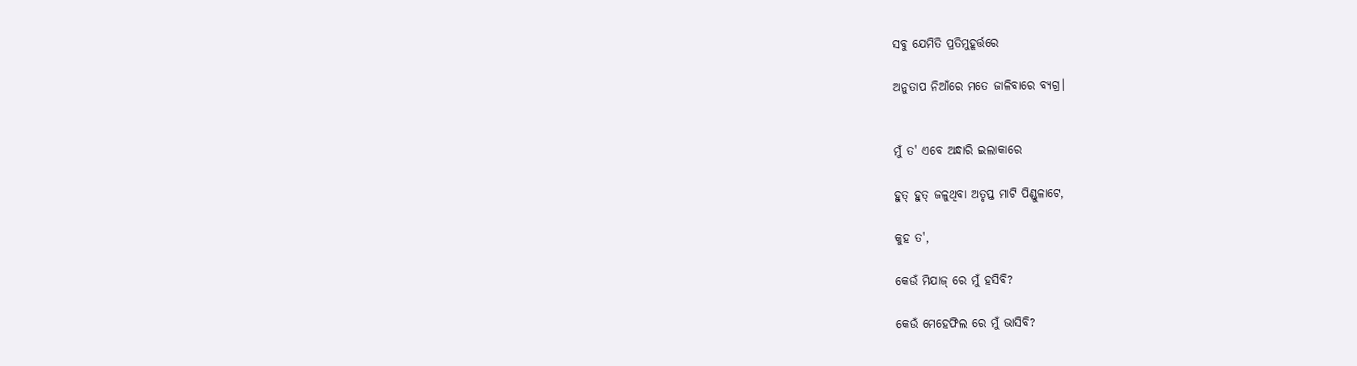ସବୁ ଯେମିତି ପ୍ରତିମୁହୂର୍ତ୍ତରେ

ଅନୁତାପ ନିଆଁରେ ମତେ ଜାଳିବାରେ ବ୍ୟଗ୍ର।


ମୁଁ ତ' ଏବେ ଅନ୍ଧାରି ଇଲାକାରେ

ହୁତ୍ ହୁତ୍ ଜଳୁଥିବା ଅତୃପ୍ତ ମାଟି ପିଣ୍ଡୁଳାଟେ,

କୁହ ତ',

କେଉଁ ମିଯାଜ୍ ରେ ମୁଁ ହସିବି?

କେଉଁ ମେହେଫିଲ ରେ ମୁଁ ଭାସିବି?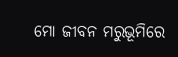ମୋ ଜୀବନ ମରୁଭୂମିରେ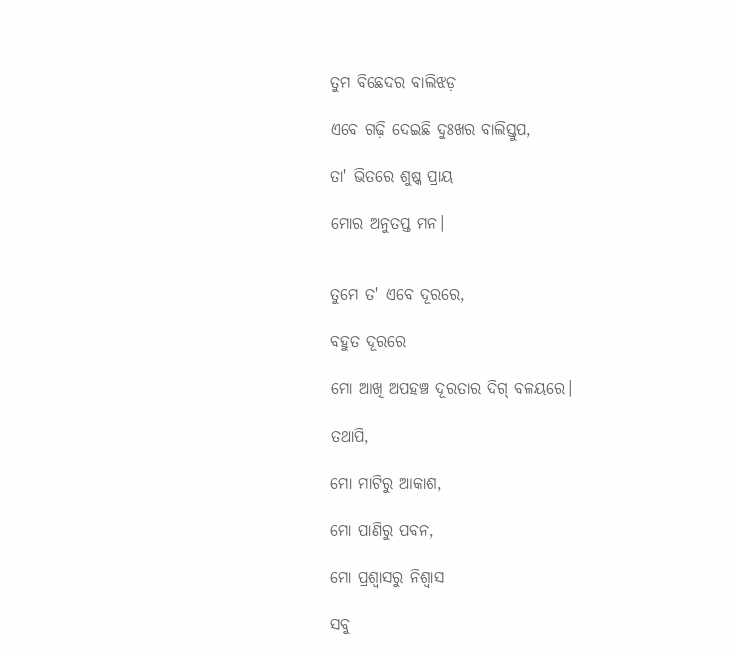ତୁମ ବିଛେଦର ବାଲିଝଡ଼

ଏବେ ଗଢ଼ି ଦେଇଛି ଦୁଃଖର ବାଲିସ୍ତୁପ,

ତା' ଭିତରେ ଶୁଷ୍କ ପ୍ରାୟ

ମୋର ଅନୁତପ୍ତ ମନ।


ତୁମେ ତ' ଏବେ ଦୂରରେ,

ବହୁତ ଦୂରରେ

ମୋ ଆଖି ଅପହଞ୍ଚ ଦୂରତାର ଦିଗ୍ ବଳୟରେ।

ତଥାପି,

ମୋ ମାଟିରୁ ଆକାଶ,

ମୋ ପାଣିରୁ ପବନ,

ମୋ ପ୍ରଶ୍ୱାସରୁ ନିଶ୍ବାସ

ସବୁ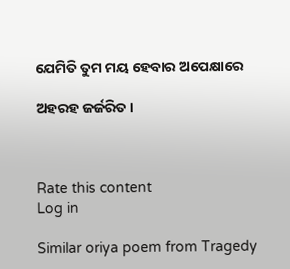ଯେମିତି ତୁମ ମୟ ହେବାର ଅପେକ୍ଷାରେ

ଅହରହ ଜର୍ଜରିତ।



Rate this content
Log in

Similar oriya poem from Tragedy